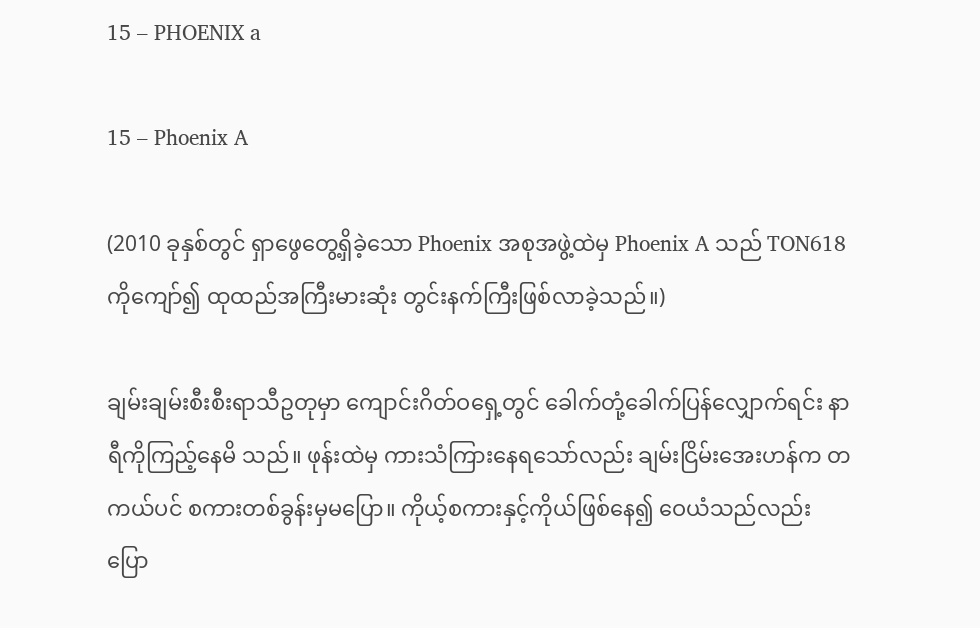15 – PHOENIX a

15 – Phoenix A

(2010 ခုနှစ်တွင် ရှာဖွေတွေ့ရှိခဲ့သော Phoenix အစုအဖွဲ့ထဲမှ Phoenix A သည် TON618 ကိုကျော်၍ ထုထည်အကြီးမားဆုံး တွင်းနက်ကြီးဖြစ်လာခဲ့သည်။)

ချမ်းချမ်းစီးစီးရာသီဥတုမှာ ကျောင်းဂိတ်ဝရှေ့တွင် ခေါက်တုံ့ခေါက်ပြန်လျှောက်ရင်း နာရီကိုကြည့်နေမိ သည်။ ဖုန်းထဲမှ ကားသံကြားနေရသော်လည်း ချမ်းငြိမ်းအေးဟန်က တကယ်ပင် စကားတစ်ခွန်းမှမပြော။ ကိုယ့်စကားနှင့်ကိုယ်ဖြစ်နေ၍ ဝေယံသည်လည်း ပြော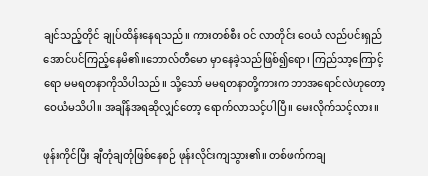ချင်သည့်တိုင် ချုပ်ထိန်းနေရသည်။ ကားတစ်စီး ဝင် လာတိုင်း ဝေယံ လည်ပင်းရှည်အောင်ပင်ကြည့်နေမိ၏။ဘောလ်တီမော မှာနေခဲ့သည်ဖြစ်၍ရော၊ ကြည်သာ့ကြောင့်ရော မမရတနာကိုသိပါသည်။ သို့သော် မမရတနာတို့ကားက ဘာအရောင်လဲဟုတော့ ဝေယံမသိပါ။ အချိန်အရဆိုလျှင်တော့ ရောက်လာသင့်ပါပြီ။ မေးလိုက်သင့်လား။

ဖုန်းကိုင်ပြီး ချီတုံချတုံဖြစ်နေစဉ် ဖုန်းလိုင်းကျသွား၏။ တစ်ဖက်ကချ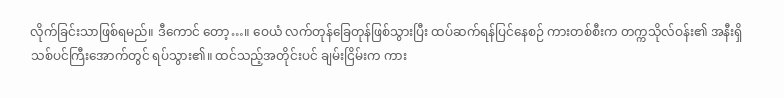လိုက်ခြင်းသာဖြစ်ရမည်။ ဒီကောင် တော့…။ ဝေယံ လက်တုန်ခြေတုန်ဖြစ်သွားပြီး ထပ်ဆက်ရန်ပြင်နေစဉ် ကားတစ်စီးက တက္ကသိုလ်ဝန်း၏ အနီးရှိ သစ်ပင်ကြီးအောက်တွင် ရပ်သွား၏။ ထင်သည့်အတိုင်းပင် ချမ်းငြိမ်းက ကား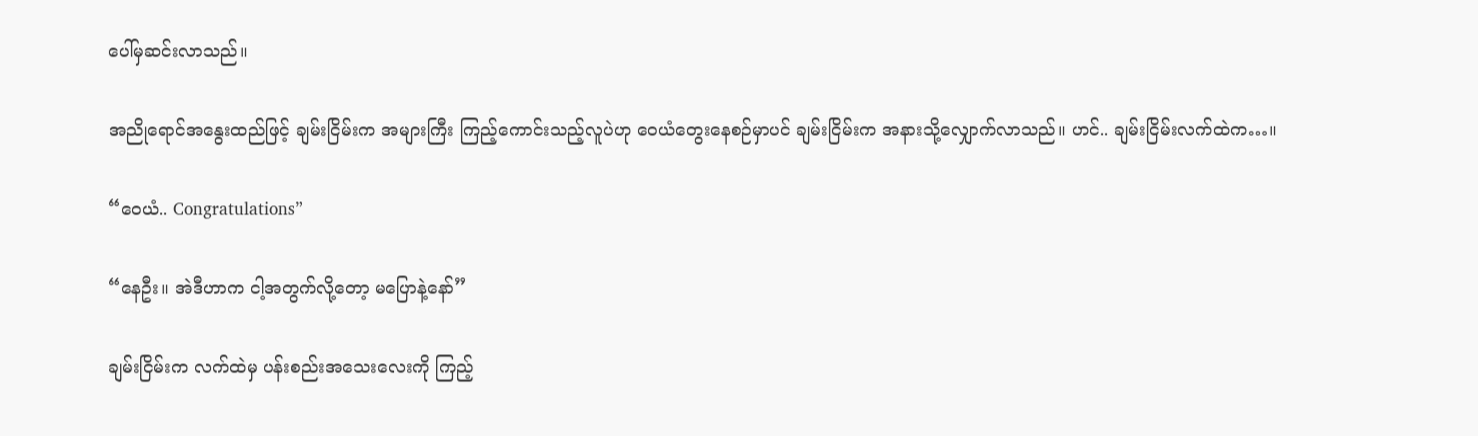ပေါ်မှဆင်းလာသည်။

အညိုရောင်အနွေးထည်ဖြင့် ချမ်းငြိမ်းက အများကြီး ကြည့်ကောင်းသည့်လူပဲဟု ဝေယံတွေးနေစဉ်မှာပင် ချမ်းငြိမ်းက အနားသို့လျှောက်လာသည်။ ဟင်.. ချမ်းငြိမ်းလက်ထဲက…။

“ဝေယံ.. Congratulations”

“နေဦး။ အဲဒီဟာက ငါ့အတွက်လို့တော့ မပြောနဲ့နော်”

ချမ်းငြိမ်းက လက်ထဲမှ ပန်းစည်းအသေးလေးကို ကြည့်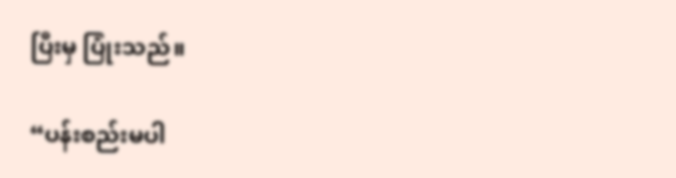ပြီးမှ ပြုံးသည်။

“ပန်းစည်းမပါ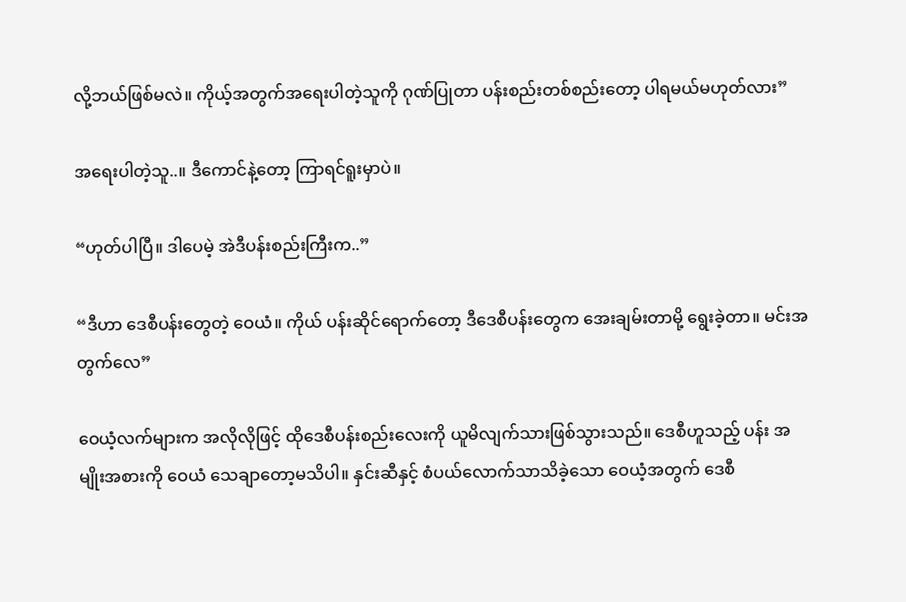လို့ဘယ်ဖြစ်မလဲ။ ကိုယ့်အတွက်အရေးပါတဲ့သူကို ဂုဏ်ပြုတာ ပန်းစည်းတစ်စည်းတော့ ပါရမယ်မဟုတ်လား”

အရေးပါတဲ့သူ..။ ဒီကောင်နဲ့တော့ ကြာရင်ရူးမှာပဲ။

“ဟုတ်ပါပြီ။ ဒါပေမဲ့ အဲဒီပန်းစည်းကြီးက..”

“ဒီဟာ ဒေစီပန်းတွေတဲ့ ဝေယံ။ ကိုယ် ပန်းဆိုင်ရောက်တော့ ဒီဒေစီပန်းတွေက အေးချမ်းတာမို့ ရွေးခဲ့တာ။ မင်းအတွက်လေ”

ဝေယံ့လက်များက အလိုလိုဖြင့် ထိုဒေစီပန်းစည်းလေးကို ယူမိလျက်သားဖြစ်သွားသည်။ ဒေစီဟူသည့် ပန်း အမျိုးအစားကို ဝေယံ သေချာတော့မသိပါ။ နှင်းဆီနှင့် စံပယ်လောက်သာသိခဲ့သော ဝေယံ့အတွက် ဒေစီ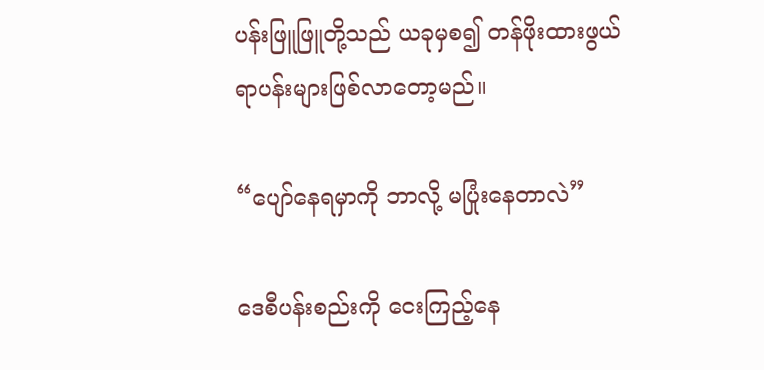ပန်းဖြူဖြူတို့သည် ယခုမှစ၍ တန်ဖိုးထားဖွယ်ရာပန်းများဖြစ်လာတော့မည်။

“ပျော်နေရမှာကို ဘာလို့ မပြုံးနေတာလဲ”

ဒေစီပန်းစည်းကို ငေးကြည့်နေ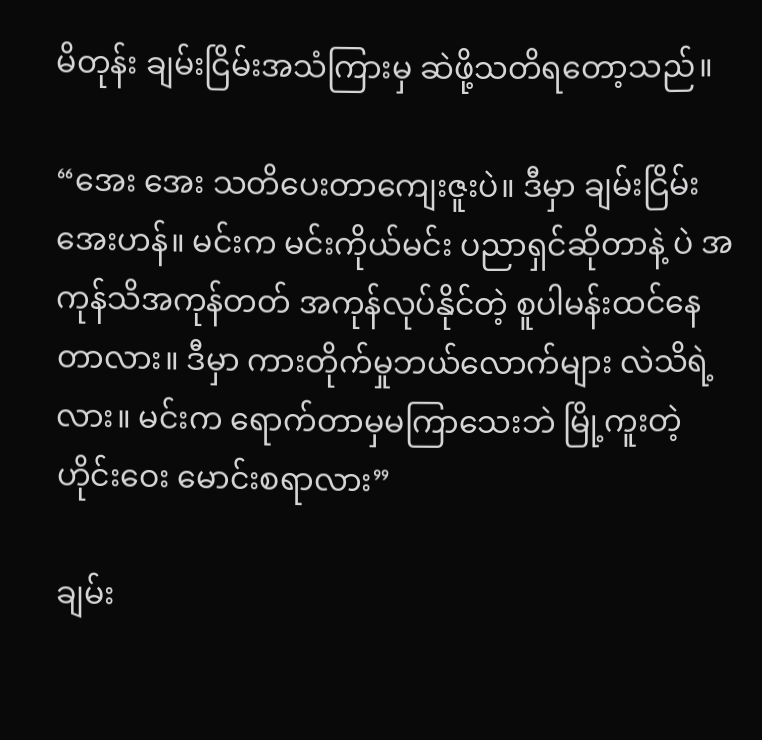မိတုန်း ချမ်းငြိမ်းအသံကြားမှ ဆဲဖို့သတိရတော့သည်။

“အေး အေး သတိပေးတာကျေးဇူးပဲ။ ဒီမှာ ချမ်းငြိမ်းအေးဟန်။ မင်းက မင်းကိုယ်မင်း ပညာရှင်ဆိုတာနဲ့ ပဲ အကုန်သိအကုန်တတ် အကုန်လုပ်နိုင်တဲ့ စူပါမန်းထင်နေတာလား။ ဒီမှာ ကားတိုက်မှုဘယ်လောက်များ လဲသိရဲ့လား။ မင်းက ရောက်တာမှမကြာသေးဘဲ မြို့ကူးတဲ့ ဟိုင်းဝေး မောင်းစရာလား”

ချမ်း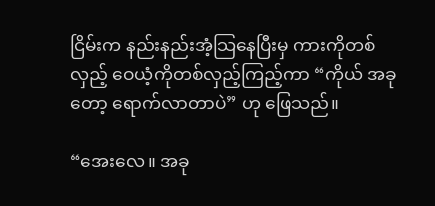ငြိမ်းက နည်းနည်းအံ့သြနေပြီးမှ ကားကိုတစ်လှည့် ဝေယံ့ကိုတစ်လှည့်ကြည့်ကာ “ကိုယ် အခုတော့ ရောက်လာတာပဲ” ဟု ဖြေသည်။

“အေးလေ။ အခု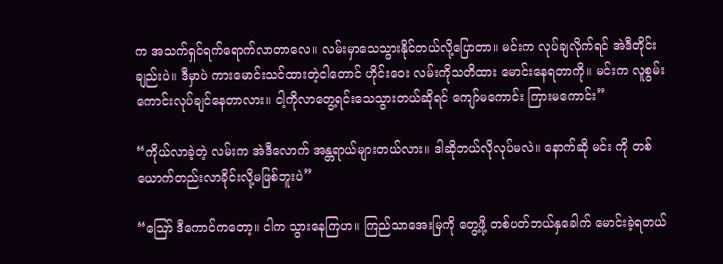က အသက်ရှင်ရက်ရောက်လာတာလေ။ လမ်းမှာသေသွားနိုင်တယ်လို့ပြောတာ။ မင်းက လုပ်ချလိုက်ရင် အဲဒီတိုင်းချည်းပဲ။ ဒီမှာပဲ ကားမောင်းသင်ထားတဲ့ငါတောင် ဟိုင်းဝေး လမ်းကိုသတိထား မောင်းနေရတာကို။ မင်းက လူစွမ်းကောင်းလုပ်ချင်နေတာလား။ ငါ့ကိုလာတွေ့ရင်းသေသွားတယ်ဆိုရင် ကျော်မကောင်း ကြားမကောင်း”

“ကိုယ်လာခဲ့တဲ့ လမ်းက အဲဒီလောက် အန္တရာယ်များတယ်လား။ ဒါဆိုဘယ်လိုလုပ်မလဲ။ နောက်ဆို မင်း ကို တစ်ယောက်တည်းလာခိုင်းလို့မဖြစ်ဘူးပဲ”

“ဪ ဒီကောင်ကတော့။ ငါက သွားနေကြဟ။ ကြည်သာအေးမြကို တွေ့ဖို့ တစ်ပတ်ဘယ်နှခေါက် မောင်းခဲ့ရတယ်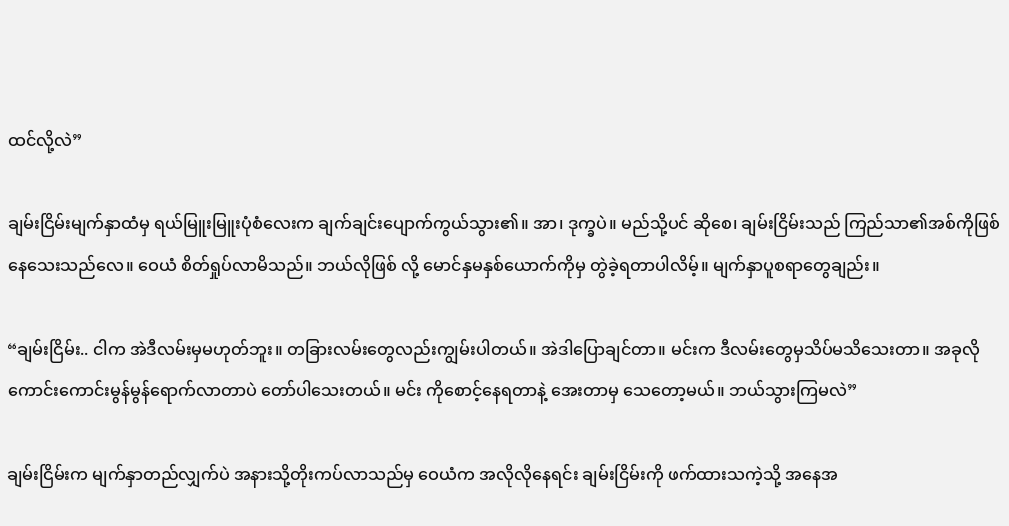ထင်လို့လဲ”

ချမ်းငြိမ်းမျက်နှာထံမှ ရယ်မြူးမြူးပုံစံလေးက ချက်ချင်းပျောက်ကွယ်သွား၏။ အာ၊ ဒုက္ခပဲ။ မည်သို့ပင် ဆိုစေ၊ ချမ်းငြိမ်းသည် ကြည်သာ၏အစ်ကိုဖြစ်နေသေးသည်လေ။ ဝေယံ စိတ်ရှုပ်လာမိသည်။ ဘယ်လိုဖြစ် လို့ မောင်နှမနှစ်ယောက်ကိုမှ တွဲခဲ့ရတာပါလိမ့်။ မျက်နှာပူစရာတွေချည်း။

“ချမ်းငြိမ်း.. ငါက အဲဒီလမ်းမှမဟုတ်ဘူး။ တခြားလမ်းတွေလည်းကျွမ်းပါတယ်။ အဲဒါပြောချင်တာ။ မင်းက ဒီလမ်းတွေမှသိပ်မသိသေးတာ။ အခုလို ကောင်းကောင်းမွန်မွန်ရောက်လာတာပဲ တော်ပါသေးတယ်။ မင်း ကိုစောင့်နေရတာနဲ့ အေးတာမှ သေတော့မယ်။ ဘယ်သွားကြမလဲ”

ချမ်းငြိမ်းက မျက်နှာတည်လျှက်ပဲ အနားသို့တိုးကပ်လာသည်မှ ဝေယံက အလိုလိုနေရင်း ချမ်းငြိမ်းကို ဖက်ထားသကဲ့သို့ အနေအ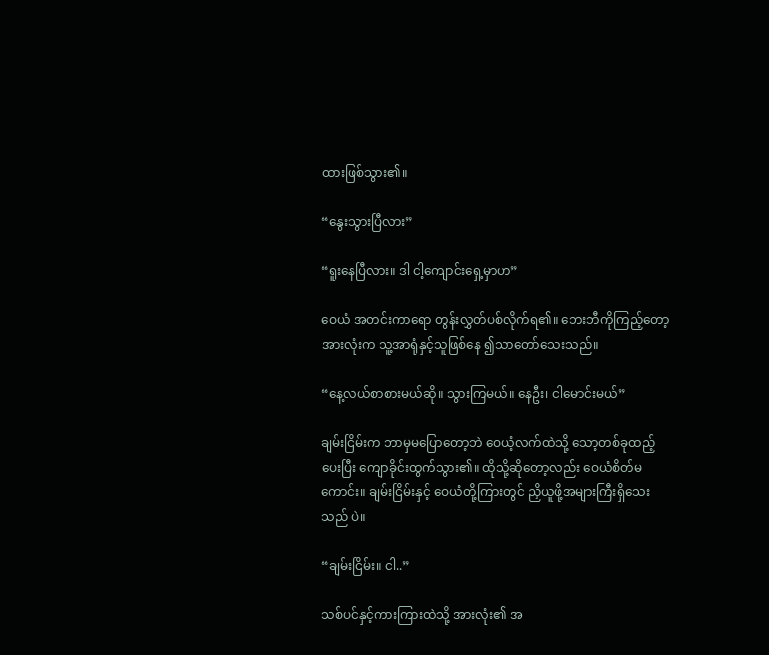ထားဖြစ်သွား၏။

“နွေးသွားပြီလား”

“ရူးနေပြီလား။ ဒါ ငါ့ကျောင်းရှေ့မှာဟ”

ဝေယံ အတင်းကာရော တွန်းလွှတ်ပစ်လိုက်ရ၏။ ဘေးဘီကိုကြည့်တော့ အားလုံးက သူ့အာရုံနှင့်သူဖြစ်နေ ၍သာတော်သေးသည်။

“နေ့လယ်စာစားမယ်ဆို။ သွားကြမယ်။ နေဦး၊ ငါမောင်းမယ်”

ချမ်းငြိမ်းက ဘာမှမပြောတော့ဘဲ ဝေယံ့လက်ထဲသို့ သော့တစ်ခုထည့်ပေးပြီး ကျောခိုင်းထွက်သွား၏။ ထိုသို့ဆိုတော့လည်း ဝေယံစိတ်မကောင်း။ ချမ်းငြိမ်းနှင့် ဝေယံတို့ကြားတွင် ညှိယူဖို့အများကြီးရှိသေးသည် ပဲ။

“ချမ်းငြိမ်း။ ငါ..”

သစ်ပင်နှင့်ကားကြားထဲသို့ အားလုံး၏ အ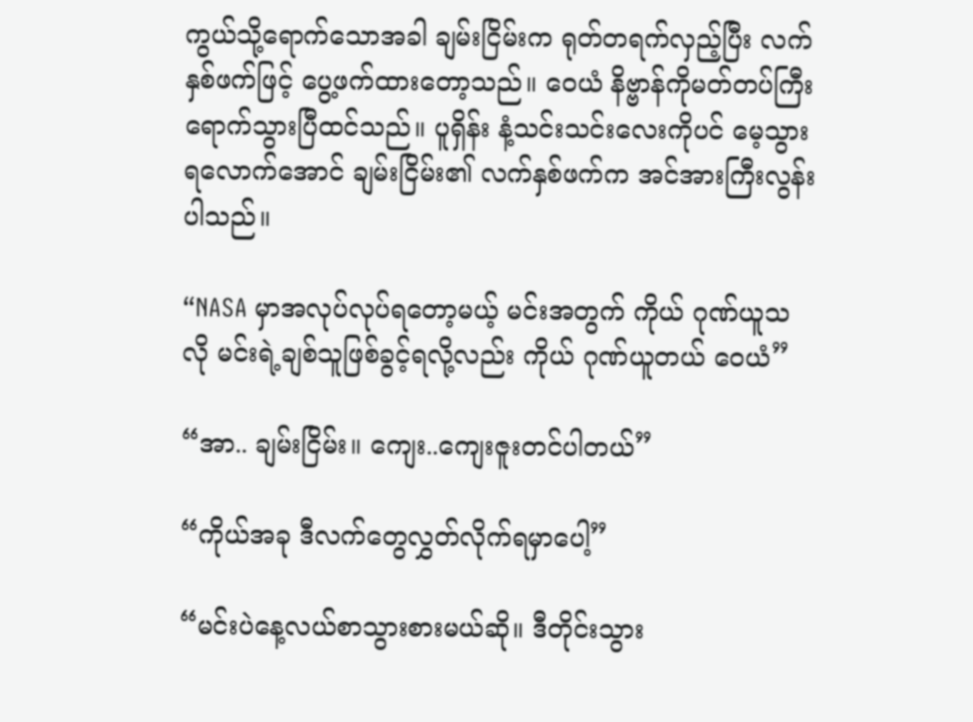ကွယ်သို့ရောက်သောအခါ ချမ်းငြိမ်းက ရုတ်တရက်လှည့်ပြီး လက်နှစ်ဖက်ဖြင့် ပွေ့ဖက်ထားတော့သည်။ ဝေယံ နိဗ္ဗာန်ကိုမတ်တပ်ကြီးရောက်သွားပြီထင်သည်။ ပူရှိန်း နံ့သင်းသင်းလေးကိုပင် မေ့သွားရလောက်အောင် ချမ်းငြိမ်း၏ လက်နှစ်ဖက်က အင်အားကြီးလွန်းပါသည်။

“NASA မှာအလုပ်လုပ်ရတော့မယ့် မင်းအတွက် ကိုယ် ဂုဏ်ယူသလို မင်းရဲ့ချစ်သူဖြစ်ခွင့်ရလို့လည်း ကိုယ် ဂုဏ်ယူတယ် ဝေယံ”

“အာ.. ချမ်းငြိမ်း။ ကျေး..ကျေးဇူးတင်ပါတယ်”

“ကိုယ်အခု ဒီလက်တွေလွှတ်လိုက်ရမှာပေါ့”

“မင်းပဲနေ့လယ်စာသွားစားမယ်ဆို။ ဒီတိုင်းသွား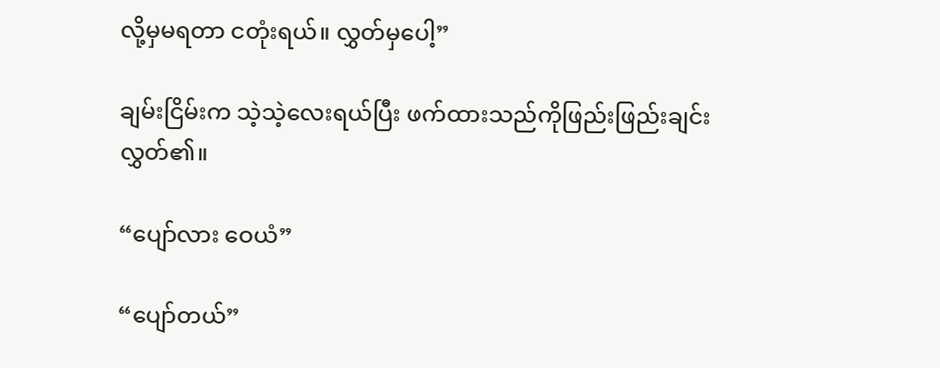လို့မှမရတာ ငတုံးရယ်။ လွှတ်မှပေါ့”

ချမ်းငြိမ်းက သဲ့သဲ့လေးရယ်ပြီး ဖက်ထားသည်ကိုဖြည်းဖြည်းချင်းလွှတ်၏။

“ပျော်လား ဝေယံ”

“ပျော်တယ်”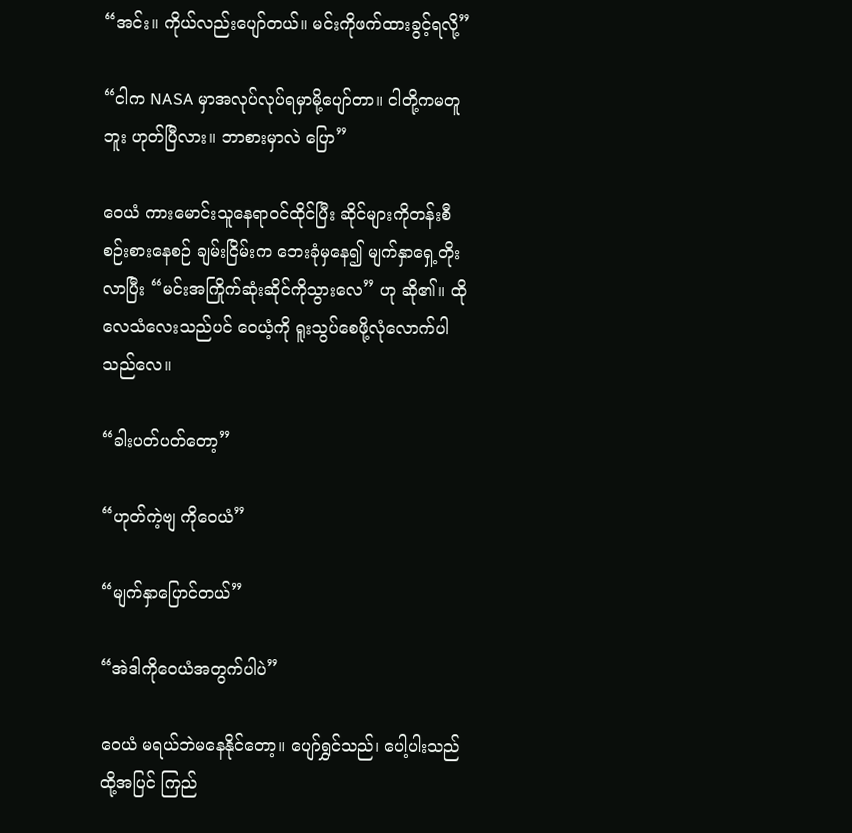“အင်း။ ကိုယ်လည်းပျော်တယ်။ မင်းကိုဖက်ထားခွင့်ရလို့”

“ငါက NASA မှာအလုပ်လုပ်ရမှာမို့ပျော်တာ။ ငါတို့ကမတူဘူး ဟုတ်ပြီလား။ ဘာစားမှာလဲ ပြော”

ဝေယံ ကားမောင်းသူနေရာဝင်ထိုင်ပြီး ဆိုင်များကိုတန်းစီစဉ်းစားနေစဉ် ချမ်းငြိမ်းက ဘေးခုံမှနေ၍ မျက်နှာရှေ့တိုးလာပြီး “မင်းအကြိုက်ဆုံးဆိုင်ကိုသွားလေ” ဟု ဆို၏။ ထိုလေသံလေးသည်ပင် ဝေယံ့ကို ရူးသွပ်စေဖို့လုံလောက်ပါသည်လေ။

“ခါးပတ်ပတ်တော့”

“ဟုတ်ကဲ့ဗျ ကိုဝေယံ”

“မျက်နှာပြောင်တယ်”

“အဲဒါကိုဝေယံအတွက်ပါပဲ”

ဝေယံ မရယ်ဘဲမနေနိုင်တော့။ ပျော်ရွှင်သည်၊ ပေါ့ပါးသည် ထို့အပြင် ကြည်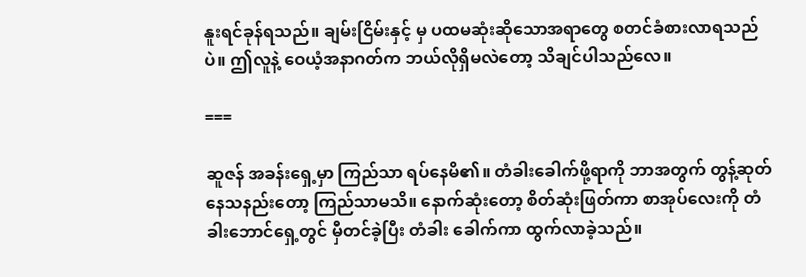နူးရင်ခုန်ရသည်။ ချမ်းငြိမ်းနှင့် မှ ပထမဆုံးဆိုသောအရာတွေ စတင်ခံစားလာရသည်ပဲ။ ဤလူနဲ့ ဝေယံ့အနာဂတ်က ဘယ်လိုရှိမလဲတော့ သိချင်ပါသည်လေ။

===

ဆူဇန် အခန်းရှေ့မှာ ကြည်သာ ရပ်နေမိ၏။ တံခါးခေါက်ဖို့ရာကို ဘာအတွက် တွန့်ဆုတ်နေသနည်းတော့ ကြည်သာမသိ။ နောက်ဆုံးတော့ စိတ်ဆုံးဖြတ်ကာ စာအုပ်လေးကို တံခါးဘောင်ရှေ့တွင် မှီတင်ခဲ့ပြီး တံခါး ခေါက်ကာ ထွက်လာခဲ့သည်။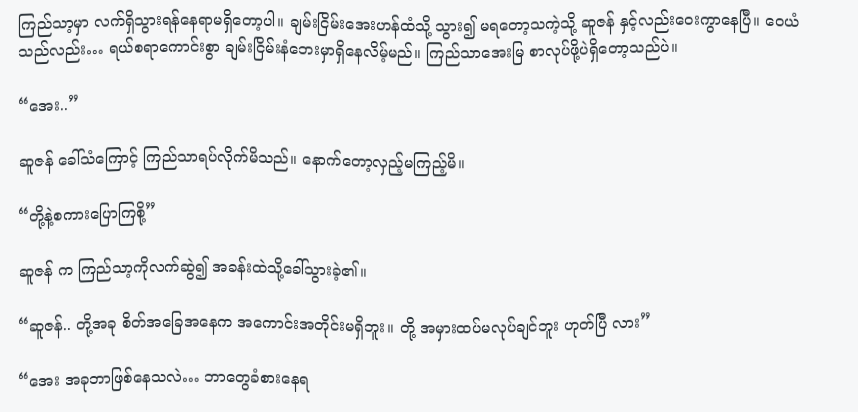ကြည်သာ့မှာ လက်ရှိသွားရန်နေရာမရှိတော့ပါ။ ချမ်းငြိမ်းအေးဟန်ထံသို့ သွား၍ မရတော့သကဲ့သို့ ဆူဇန် နှင့်လည်းဝေးကွာနေပြီ။ ဝေယံသည်လည်း… ရယ်စရာကောင်းစွာ ချမ်းငြိမ်းနံဘေးမှာရှိနေလိမ့်မည်။ ကြည်သာအေးမြ စာလုပ်ဖို့ပဲရှိတော့သည်ပဲ။

“အေး..”

ဆူဇန် ခေါ်သံကြောင့် ကြည်သာရပ်လိုက်မိသည်။ နောက်တော့လှည့်မကြည့်မိ။

“တို့နဲ့စကားပြောကြစို့”

ဆူဇန် က ကြည်သာ့ကိုလက်ဆွဲ၍ အခန်းထဲသို့ခေါ်သွားခဲ့၏။

“ဆူဇန်.. တို့အခု စိတ်အခြေအနေက အကောင်းအတိုင်းမရှိဘူး။ တို့ အမှားထပ်မလုပ်ချင်ဘူး ဟုတ်ပြီ လား”

“အေး အခုဘာဖြစ်နေသလဲ… ဘာတွေခံစားနေရ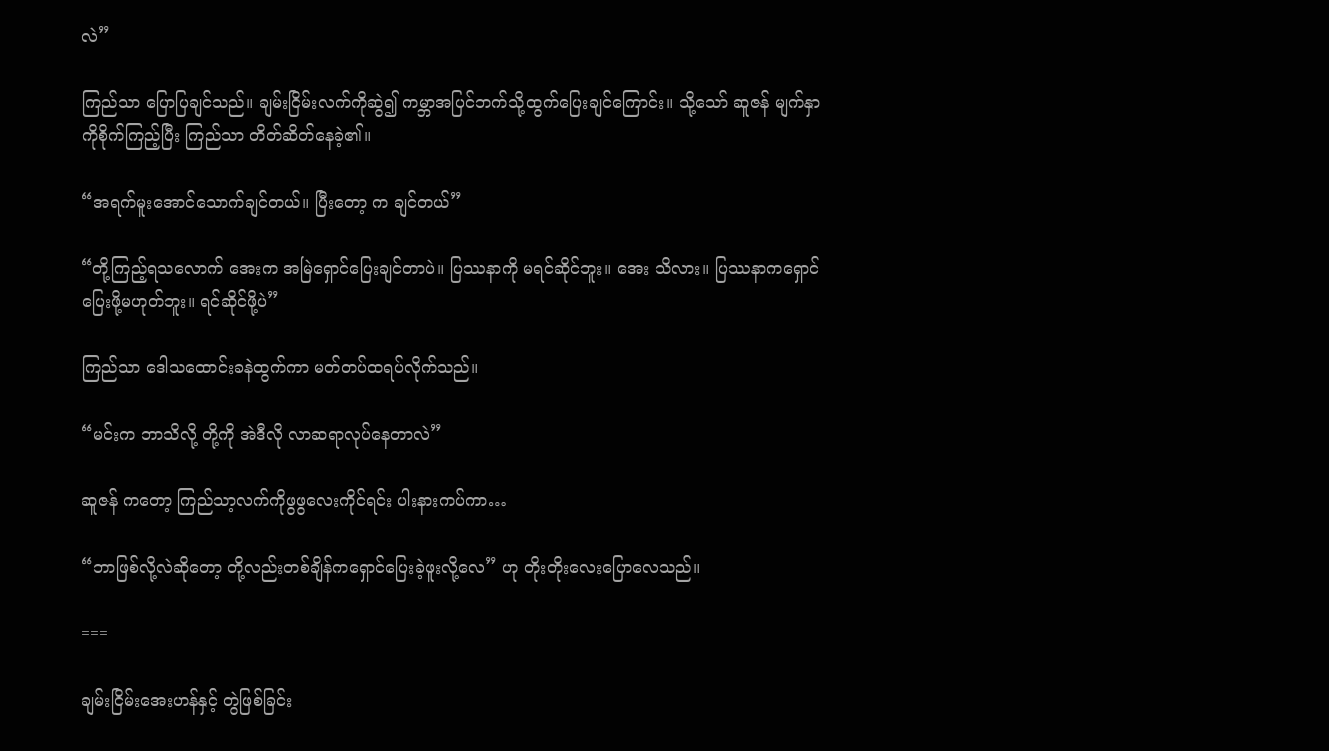လဲ”

ကြည်သာ ပြောပြချင်သည်။ ချမ်းငြိမ်းလက်ကိုဆွဲ၍ ကမ္ဘာအပြင်ဘက်သို့ထွက်ပြေးချင်ကြောင်း။ သို့သော် ဆူဇန် မျက်နှာကိုစိုက်ကြည့်ပြီး ကြည်သာ တိတ်ဆိတ်နေခဲ့၏။

“အရက်မူးအောင်သောက်ချင်တယ်။ ပြီးတော့ က ချင်တယ်”

“တို့ကြည့်ရသလောက် အေးက အမြဲရှောင်ပြေးချင်တာပဲ။ ပြဿနာကို မရင်ဆိုင်ဘူး။ အေး သိလား။ ပြဿနာကရှောင်ပြေးဖို့မဟုတ်ဘူး။ ရင်ဆိုင်ဖို့ပဲ”

ကြည်သာ ဒေါသထောင်းခနဲထွက်ကာ မတ်တပ်ထရပ်လိုက်သည်။

“မင်းက ဘာသိလို့ တို့ကို အဲဒီလို လာဆရာလုပ်နေတာလဲ”

ဆူဇန် ကတော့ ကြည်သာ့လက်ကိုဖွဖွလေးကိုင်ရင်း ပါးနားကပ်ကာ…

“ဘာဖြစ်လို့လဲဆိုတော့ တို့လည်းတစ်ချိန်ကရှောင်ပြေးခဲ့ဖူးလို့လေ” ဟု တိုးတိုးလေးပြောလေသည်။

===

ချမ်းငြိမ်းအေးဟန်နှင့် တွဲဖြစ်ခြင်း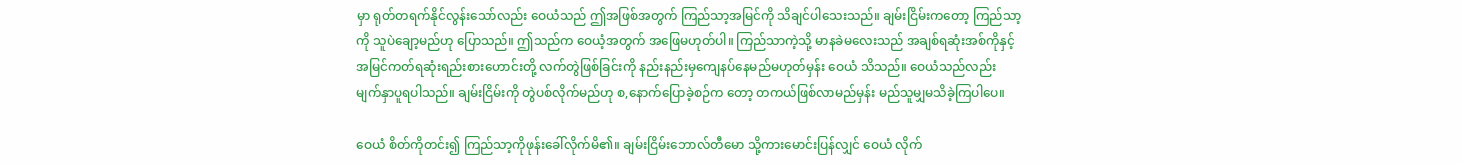မှာ ရုတ်တရက်နိုင်လွန်းသော်လည်း ဝေယံသည် ဤအဖြစ်အတွက် ကြည်သာ့အမြင်ကို သိချင်ပါသေးသည်။ ချမ်းငြိမ်းကတော့ ကြည်သာ့ကို သူပဲချော့မည်ဟု ပြောသည်။ ဤသည်က ဝေယံ့အတွက် အဖြေမဟုတ်ပါ။ ကြည်သာကဲ့သို့ မာနခဲမလေးသည် အချစ်ရဆုံးအစ်ကိုနှင့် အမြင်ကတ်ရဆုံးရည်းစားဟောင်းတို့ လက်တွဲဖြစ်ခြင်းကို နည်းနည်းမှကျေနပ်နေမည်မဟုတ်မှန်း ဝေယံ သိသည်။ ဝေယံသည်လည်း မျက်နှာပူရပါသည်။ ချမ်းငြိမ်းကို တွဲပစ်လိုက်မည်ဟု စ,နောက်ပြောခဲ့စဉ်က တော့ တကယ်ဖြစ်လာမည်မှန်း မည်သူမျှမသိခဲ့ကြပါပေ။

ဝေယံ စိတ်ကိုတင်း၍ ကြည်သာ့ကိုဖုန်းခေါ်လိုက်မိ၏။ ချမ်းငြိမ်းဘောလ်တီမော သို့ကားမောင်းပြန်လျှင် ဝေယံ လိုက်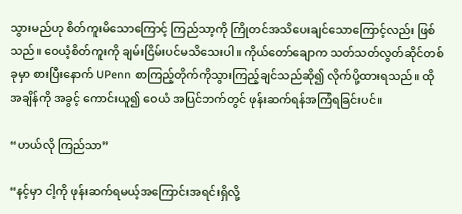သွားမည်ဟု စိတ်ကူးမိသောကြောင့် ကြည်သာ့ကို ကြိုတင်အသိပေးချင်သောကြောင့်လည်း ဖြစ်သည်။ ဝေယံ့စိတ်ကူးကို ချမ်းငြိမ်းပင်မသိသေးပါ။ ကိုယ်တော်ချောက သတ်သတ်လွတ်ဆိုင်တစ်ခုမှာ စားပြီးနောက် UPenn စာကြည့်တိုက်ကိုသွားကြည့်ချင်သည်ဆို၍ လိုက်ပို့ထားရသည်။ ထိုအချိန်ကို အခွင့် ကောင်းယူ၍ ဝေယံ အပြင်ဘက်တွင် ဖုန်းဆက်ရန်အကြံရခြင်းပင်။

“ဟယ်လို ကြည်သာ”

“နင့်မှာ ငါ့ကို ဖုန်းဆက်ရမယ့်အကြောင်းအရင်းရှိလို့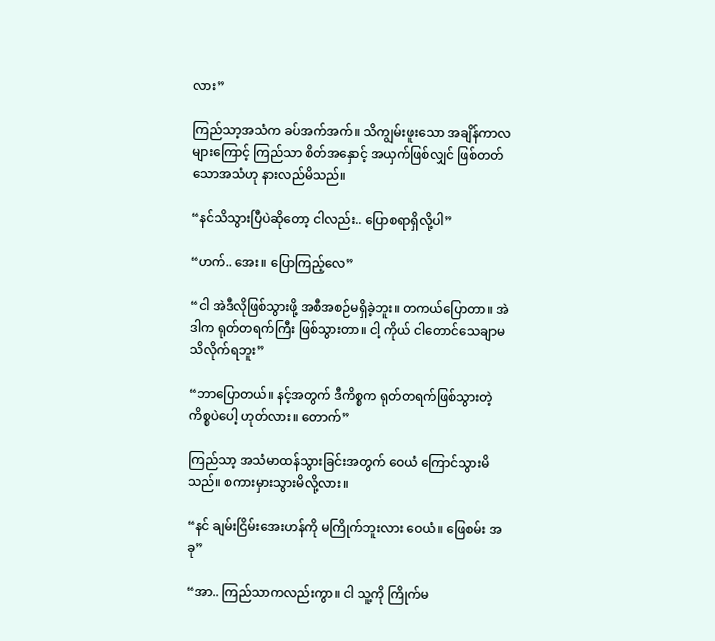လား”

ကြည်သာ့အသံက ခပ်အက်အက်။ သိကျွမ်းဖူးသော အချိန်ကာလများကြောင့် ကြည်သာ စိတ်အနှောင့် အယှက်ဖြစ်လျှင် ဖြစ်တတ်သောအသံဟု နားလည်မိသည်။

“နင်သိသွားပြီပဲဆိုတော့ ငါလည်း.. ပြောစရာရှိလို့ပါ”

“ဟက်.. အေး။ ပြောကြည့်လေ”

“ငါ အဲဒီလိုဖြစ်သွားဖို့ အစီအစဉ်မရှိခဲ့ဘူး။ တကယ်ပြောတာ။ အဲဒါက ရုတ်တရက်ကြီး ဖြစ်သွားတာ။ ငါ့ ကိုယ် ငါတောင်သေချာမသိလိုက်ရဘူး”

“ဘာပြောတယ်။ နင့်အတွက် ဒီကိစ္စက ရုတ်တရက်ဖြစ်သွားတဲ့ကိစ္စပဲပေါ့ ဟုတ်လား။ တောက်”

ကြည်သာ့ အသံမာထန်သွားခြင်းအတွက် ဝေယံ ကြောင်သွားမိသည်။ စကားမှားသွားမိလို့လား။

“နင် ချမ်းငြိမ်းအေးဟန်ကို မကြိုက်ဘူးလား ဝေယံ။ ဖြေစမ်း အခု”

“အာ.. ကြည်သာကလည်းကွာ။ ငါ သူ့ကို ကြိုက်မ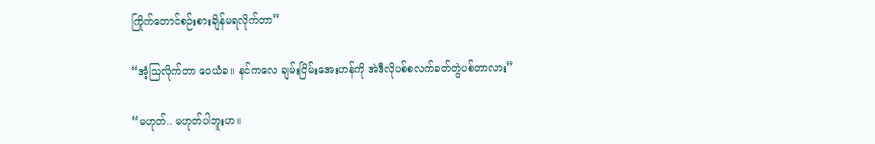ကြိုက်တောင်စဉ်းစားချိန်မရလိုက်တာ”

“အံ့သြလိုက်တာ ဝေယံခ။ နင်ကလေ ချမ်းငြိမ်းအေးဟန်ကို အဲဒီလိုပစ်စလက်ခတ်တွဲပစ်တာလား”

“မဟုတ်.. မဟုတ်ပါဘူးဟ။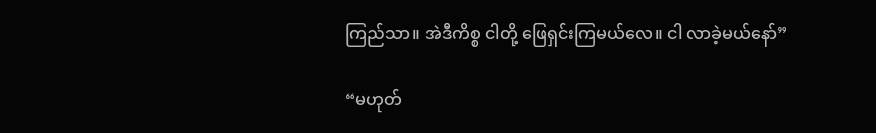ကြည်သာ။ အဲဒီကိစ္စ ငါတို့ ဖြေရှင်းကြမယ်လေ။ ငါ လာခဲ့မယ်နော်”

“မဟုတ်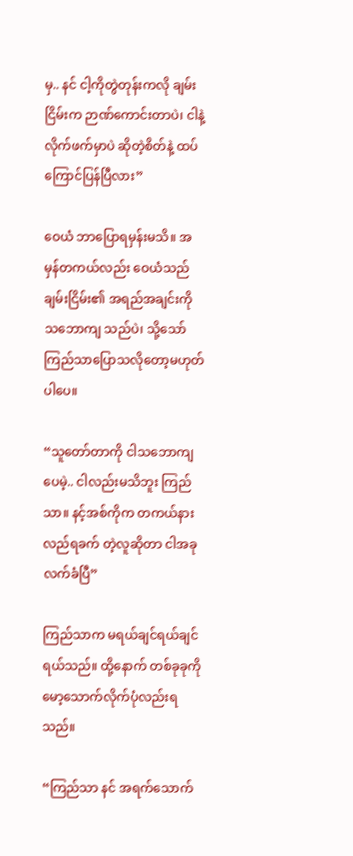မှ.. နင် ငါ့ကိုတွဲတုန်းကလို ချမ်းငြိမ်းက ဉာဏ်ကောင်းတာပဲ၊ ငါနဲ့လိုက်ဖက်မှာပဲ ဆိုတဲ့စိတ်နဲ့ ထပ် ကြောင်ပြန်ပြီလား”

ဝေယံ ဘာပြောရမှန်းမသိ။ အမှန်တကယ်လည်း ဝေယံသည် ချမ်းငြိမ်း၏ အရည်အချင်းကို သဘောကျ သည်ပဲ၊ သို့သော် ကြည်သာပြောသလိုတော့မဟုတ်ပါပေ။

“သူတော်တာကို ငါသဘောကျပေမဲ့.. ငါလည်းမသိဘူး ကြည်သာ။ နင့်အစ်ကိုက တကယ်နားလည်ရခက် တဲ့လူဆိုတာ ငါအခုလက်ခံပြီ”

ကြည်သာက မရယ်ချင်ရယ်ချင်ရယ်သည်။ ထို့နောက် တစ်ခုခုကို မော့သောက်လိုက်ပုံလည်းရသည်။

“ကြည်သာ နင် အရက်သောက်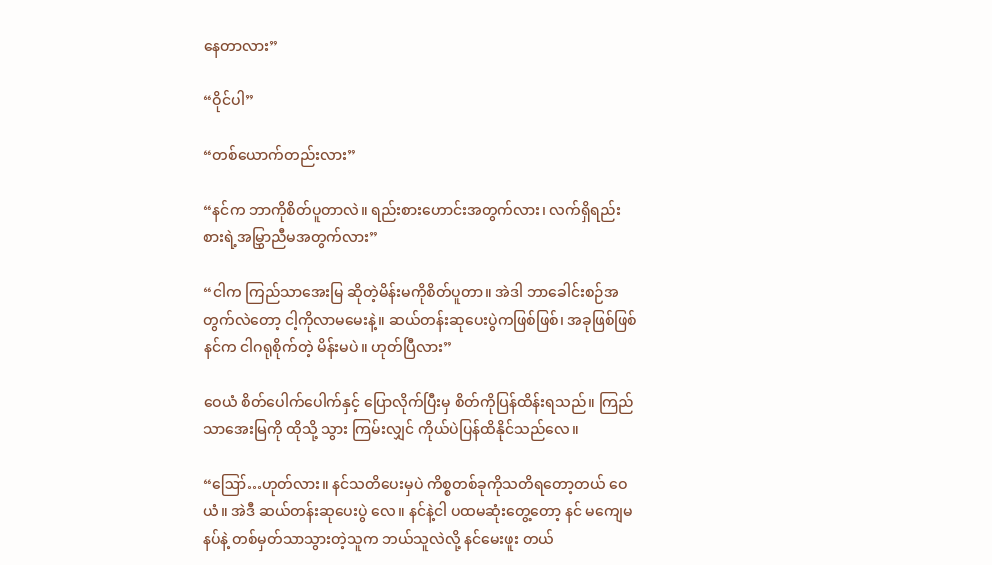နေတာလား”

“ဝိုင်ပါ”

“တစ်ယောက်တည်းလား”

“နင်က ဘာကိုစိတ်ပူတာလဲ။ ရည်းစားဟောင်းအတွက်လား၊ လက်ရှိရည်းစားရဲ့အမြွှာညီမအတွက်လား”

“ငါက ကြည်သာအေးမြ ဆိုတဲ့မိန်းမကိုစိတ်ပူတာ။ အဲဒါ ဘာခေါင်းစဉ်အတွက်လဲတော့ ငါ့ကိုလာမမေးနဲ့။ ဆယ်တန်းဆုပေးပွဲကဖြစ်ဖြစ်၊ အခုဖြစ်ဖြစ် နင်က ငါဂရုစိုက်တဲ့ မိန်းမပဲ။ ဟုတ်ပြီလား”

ဝေယံ စိတ်ပေါက်ပေါက်နှင့် ပြောလိုက်ပြီးမှ စိတ်ကိုပြန်ထိန်းရသည်။ ကြည်သာအေးမြကို ထိုသို့ သွား ကြမ်းလျှင် ကိုယ်ပဲပြန်ထိနိုင်သည်လေ။

“ဪ…ဟုတ်လား။ နင်သတိပေးမှပဲ ကိစ္စတစ်ခုကိုသတိရတော့တယ် ဝေယံ။ အဲဒီ ဆယ်တန်းဆုပေးပွဲ လေ။ နင်နဲ့ငါ ပထမဆုံးတွေ့တော့ နင် မကျေမနပ်နဲ့ တစ်မှတ်သာသွားတဲ့သူက ဘယ်သူလဲလို့ နင်မေးဖူး တယ်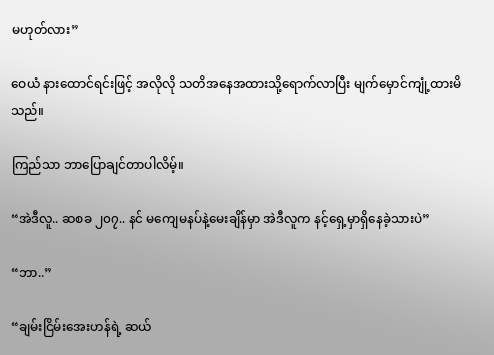မဟုတ်လား”

ဝေယံ နားထောင်ရင်းဖြင့် အလိုလို သတိအနေအထားသို့ရောက်လာပြီး မျက်မှောင်ကျုံ့ထားမိသည်။

ကြည်သာ ဘာပြောချင်တာပါလိမ့်။

“အဲဒီလူ.. ဆစခ ၂၀၇.. နင် မကျေမနပ်နဲ့မေးချိန်မှာ အဲဒီလူက နင့်ရှေ့မှာရှိနေခဲ့သားပဲ”

“ဘာ..”

“ချမ်းငြိမ်းအေးဟန်ရဲ့ ဆယ်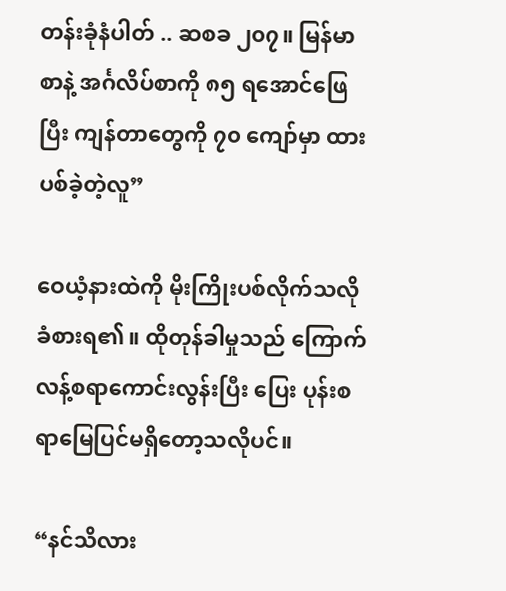တန်းခုံနံပါတ် .. ဆစခ ၂၀၇။ မြန်မာစာနဲ့ အင်္ဂလိပ်စာကို ၈၅ ရအောင်ဖြေပြီး ကျန်တာတွေကို ၇၀ ကျော်မှာ ထားပစ်ခဲ့တဲ့လူ”

ဝေယံ့နားထဲကို မိုးကြိုးပစ်လိုက်သလိုခံစားရ၏။ ထိုတုန်ခါမှုသည် ကြောက်လန့်စရာကောင်းလွန်းပြီး ပြေး ပုန်းစရာမြေပြင်မရှိတော့သလိုပင်။

“နင်သိလား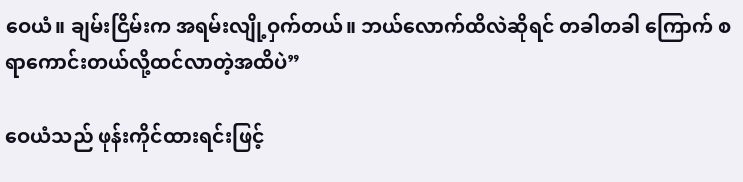ဝေယံ။ ချမ်းငြိမ်းက အရမ်းလျို့ဝှက်တယ်။ ဘယ်လောက်ထိလဲဆိုရင် တခါတခါ ကြောက် စရာကောင်းတယ်လို့ထင်လာတဲ့အထိပဲ”

ဝေယံသည် ဖုန်းကိုင်ထားရင်းဖြင့်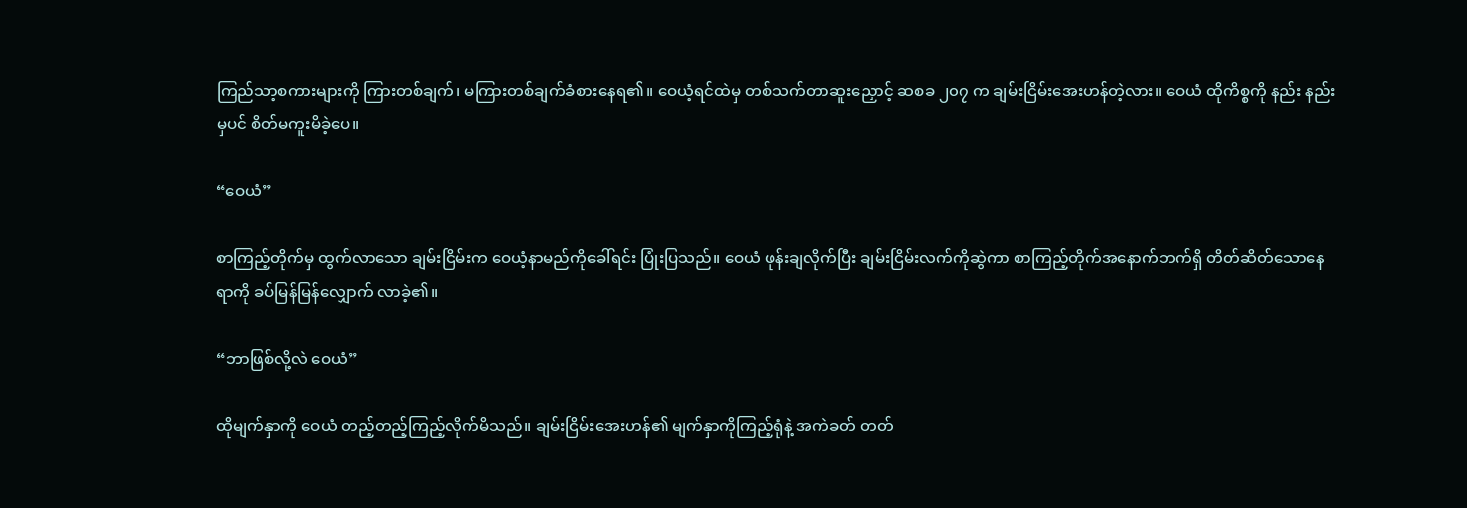ကြည်သာ့စကားများကို ကြားတစ်ချက်၊ မကြားတစ်ချက်ခံစားနေရ၏။ ဝေယံ့ရင်ထဲမှ တစ်သက်တာဆူးညှောင့် ဆစခ ၂၀၇ က ချမ်းငြိမ်းအေးဟန်တဲ့လား။ ဝေယံ ထိုကိစ္စကို နည်း နည်းမှပင် စိတ်မကူးမိခဲ့ပေ။

“ဝေယံ”

စာကြည့်တိုက်မှ ထွက်လာသော ချမ်းငြိမ်းက ဝေယံ့နာမည်ကိုခေါ်ရင်း ပြုံးပြသည်။ ဝေယံ ဖုန်းချလိုက်ပြီး ချမ်းငြိမ်းလက်ကိုဆွဲကာ စာကြည့်တိုက်အနောက်ဘက်ရှိ တိတ်ဆိတ်သောနေရာကို ခပ်မြန်မြန်လျှောက် လာခဲ့၏။

“ဘာဖြစ်လို့လဲ ဝေယံ”

ထိုမျက်နှာကို ဝေယံ တည့်တည့်ကြည့်လိုက်မိသည်။ ချမ်းငြိမ်းအေးဟန်၏ မျက်နှာကိုကြည့်ရုံနဲ့ အကဲခတ် တတ်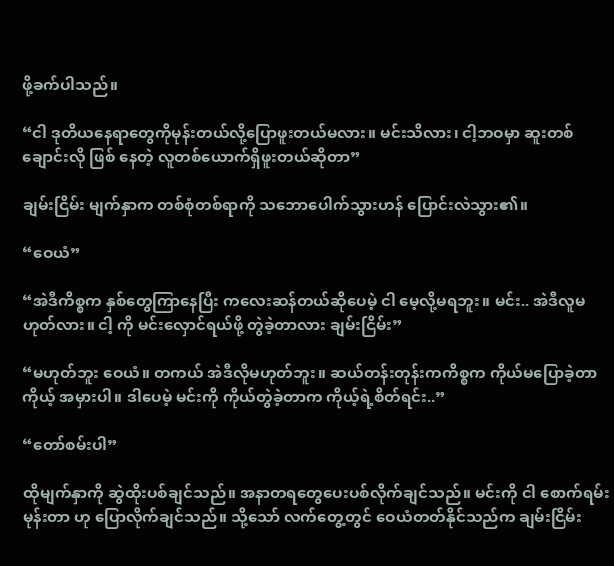ဖို့ခက်ပါသည်။

“ငါ ဒုတိယနေရာတွေကိုမုန်းတယ်လို့ပြောဖူးတယ်မလား။ မင်းသိလား၊ ငါ့ဘဝမှာ ဆူးတစ်ချောင်းလို ဖြစ် နေတဲ့ လူတစ်ယောက်ရှိဖူးတယ်ဆိုတာ”

ချမ်းငြိမ်း မျက်နှာက တစ်စုံတစ်ရာကို သဘောပေါက်သွားဟန် ပြောင်းလဲသွား၏။

“ဝေယံ”

“အဲဒီကိစ္စက နှစ်တွေကြာနေပြီး ကလေးဆန်တယ်ဆိုပေမဲ့ ငါ မေ့လို့မရဘူး။ မင်း.. အဲဒီလူမဟုတ်လား။ ငါ့ ကို မင်းလှောင်ရယ်ဖို့ တွဲခဲ့တာလား ချမ်းငြိမ်း”

“မဟုတ်ဘူး ဝေယံ။ တကယ် အဲဒီလိုမဟုတ်ဘူး။ ဆယ်တန်းတုန်းကကိစ္စက ကိုယ်မပြောခဲ့တာ ကိုယ့် အမှားပါ။ ဒါပေမဲ့ မင်းကို ကိုယ်တွဲခဲ့တာက ကိုယ့်ရဲ့စိတ်ရင်း..”

“တော်စမ်းပါ”

ထိုမျက်နှာကို ဆွဲထိုးပစ်ချင်သည်။ အနာတရတွေပေးပစ်လိုက်ချင်သည်။ မင်းကို ငါ စောက်ရမ်းမုန်းတာ ဟု ပြောလိုက်ချင်သည်။ သို့သော် လက်တွေ့တွင် ဝေယံတတ်နိုင်သည်က ချမ်းငြိမ်း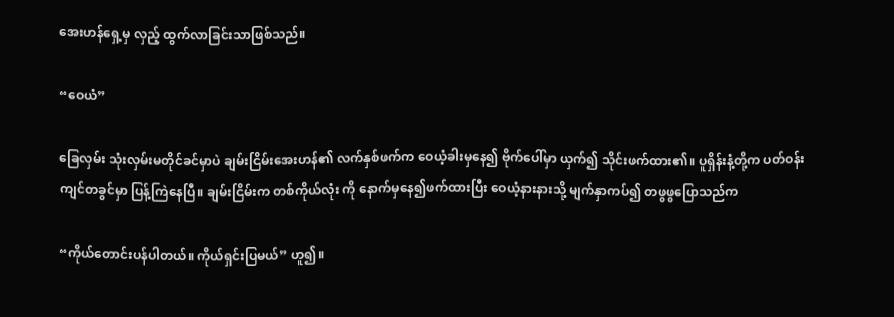အေးဟန်ရှေ့မှ လှည့် ထွက်လာခြင်းသာဖြစ်သည်။

“ဝေယံ”

ခြေလှမ်း သုံးလှမ်းမတိုင်ခင်မှာပဲ ချမ်းငြိမ်းအေးဟန်၏ လက်နှစ်ဖက်က ဝေယံ့ခါးမှနေ၍ ဗိုက်ပေါ်မှာ ယှက်၍ သိုင်းဖက်ထား၏။ ပူရှိန်းနံ့တို့က ပတ်ဝန်းကျင်တခွင်မှာ ပြန့်ကြဲနေပြီ။ ချမ်းငြိမ်းက တစ်ကိုယ်လုံး ကို နောက်မှနေ၍ဖက်ထားပြီး ဝေယံ့နားနားသို့ မျက်နှာကပ်၍ တဖွဖွပြောသည်က

“ကိုယ်တောင်းပန်ပါတယ်။ ကိုယ်ရှင်းပြမယ်” ဟူ၍။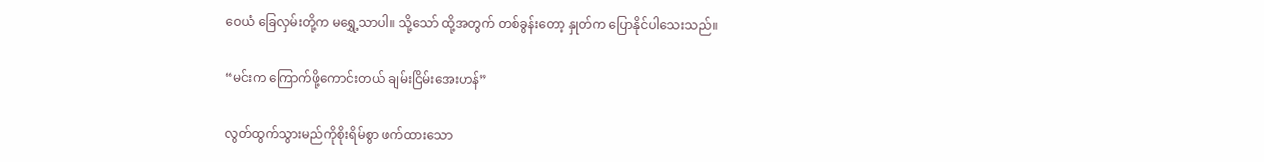ဝေယံ ခြေလှမ်းတို့က မရွှေ့သာပါ။ သို့သော် ထို့အတွက် တစ်ခွန်းတော့ နှုတ်က ပြောနိုင်ပါသေးသည်။

“မင်းက ကြောက်ဖို့ကောင်းတယ် ချမ်းငြိမ်းအေးဟန်”

လွတ်ထွက်သွားမည်ကိုစိုးရိမ်စွာ ဖက်ထားသော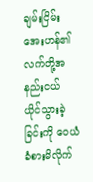ချမ်းငြိမ်းအေးဟန်၏ လက်တို့အနည်းငယ် ယိုင်သွားခဲ့ ခြင်းကို ဝေယံ ခံစားမိလိုက်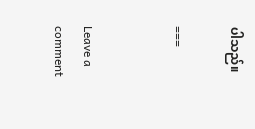ပါသည်။

===


Leave a comment